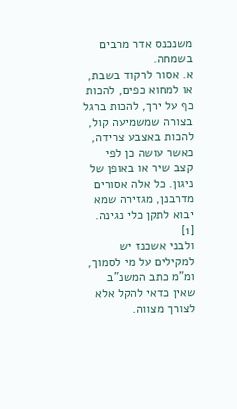משנכנס אדר מרבים בשמחה.
א. אסור לרקוד בשבת, או למחוא כפים, להכות כף על ירך, להכות ברגל בצורה שמשמיעה קול, להכות באצבע צרידה, כאשר עושה כן לפי קצב שיר או באופן של ניגון. כל אלה אסורים מדרבנן, מגזירה שמא יבוא לתקן כלי נגינה. [1]
ולבני אשכנז יש למקילים על מי לסמוך, ומ"מ כתב המשנ"ב שאין כדאי להקל אלא לצורך מצווה.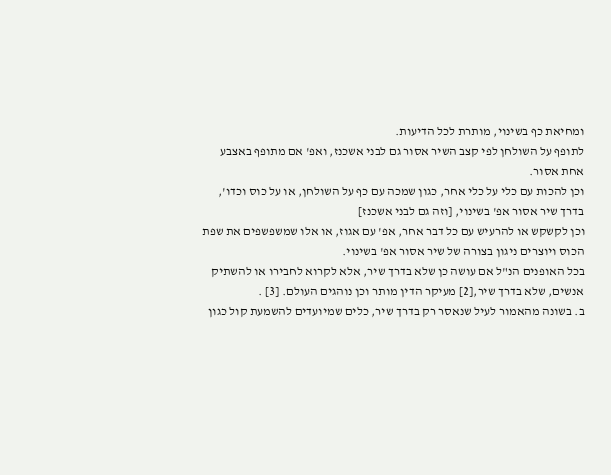ומחיאת כף בשינוי, מותרת לכל הדיעות.
לתופף על השולחן לפי קצב השיר אסור גם לבני אשכנז, ואפ' אם מתופף באצבע אחת אסור.
וכן להכות עם כלי על כלי אחר, כגון שמכה עם כף על השולחן, או על כוס וכדו', בדרך שיר אסור אפ' בשינוי, [וזה גם לבני אשכנז]
וכן לקשקש או להרעיש עם כל דבר אחר, אפ' עם אגוז, או אלו שמשפשפים את שפת הכוס ויוצרים ניגון בצורה של שיר אסור אפ' בשינוי.
בכל האופנים הנ"ל אם עושה כן שלא בדרך שיר, אלא לקרוא לחבירו או להשתיק אנשים, שלא בדרך שיר,[2] מעיקר הדין מותר וכן נוהגים העולם. [3] .
ב. בשונה מהאמור לעיל שנאסר רק בדרך שיר, כלים שמיועדים להשמעת קול כגון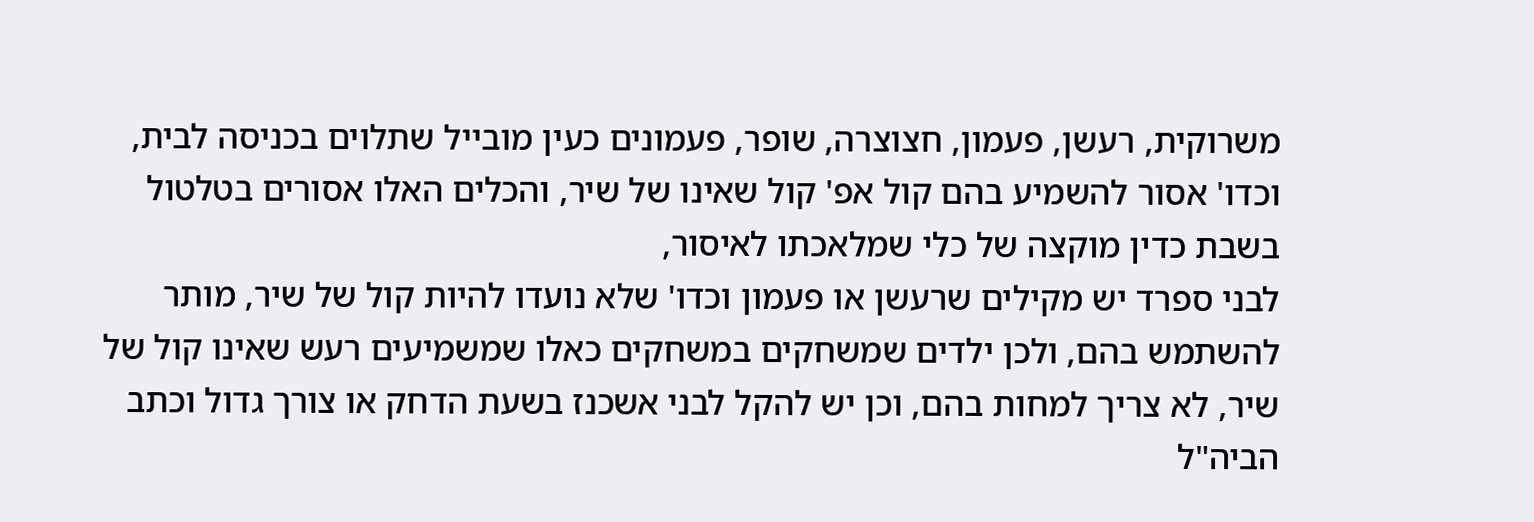משרוקית, רעשן, פעמון, חצוצרה, שופר, פעמונים כעין מובייל שתלוים בכניסה לבית, וכדו' אסור להשמיע בהם קול אפ' קול שאינו של שיר, והכלים האלו אסורים בטלטול בשבת כדין מוקצה של כלי שמלאכתו לאיסור,
לבני ספרד יש מקילים שרעשן או פעמון וכדו' שלא נועדו להיות קול של שיר, מותר להשתמש בהם, ולכן ילדים שמשחקים במשחקים כאלו שמשמיעים רעש שאינו קול של שיר, לא צריך למחות בהם, וכן יש להקל לבני אשכנז בשעת הדחק או צורך גדול וכתב הביה"ל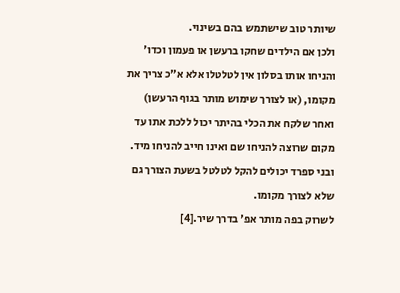שיותר טוב שישתמש בהם בשינוי.
ולכן אם הילדים שחקו ברעשן או פעמון וכדו' והניחו אותו בסלון אין לטלטלו אלא א"כ צריך את מקומו, (או לצורך שימוש מותר בגוף הרעשן) ואחר שלקח את הכלי בהיתר יכול ללכת אתו עד מקום שרוצה להניחו שם ואינו חייב להניחו מיד. ובני ספרד יכולים להקל לטלטל בשעת הצורך גם שלא לצורך מקומו.
לשרוק בפה מותר אפ' בדרך שיר.[4]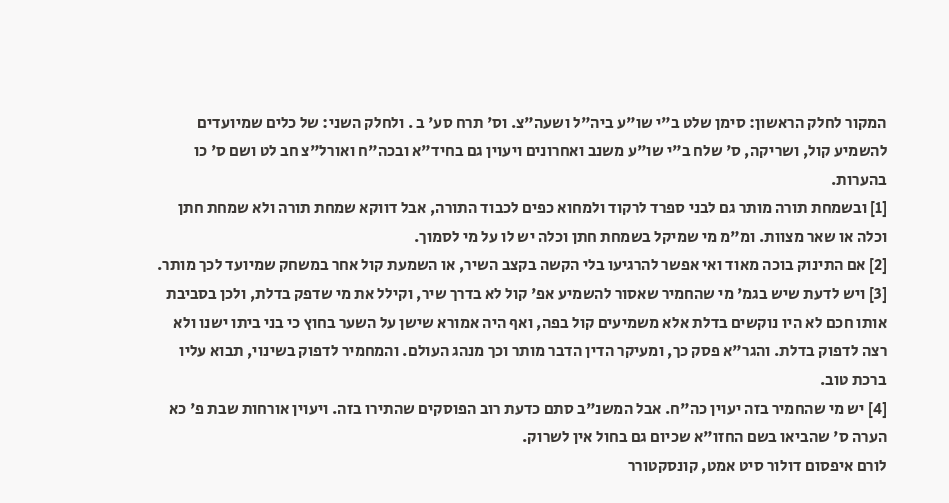המקור לחלק הראשון: סימן שלט ב"י שו"ע ביה"ל ושעה"צ. וס' תרח סע' ב . ולחלק השני: של כלים שמיועדים להשמיע קול, ושריקה, ס' שלח ב"י שו"ע משנב ואחרונים ויעוין גם בחיד"א ובכה"ח ואורל"צ חב לט ושם ס' כו בהערות.
[1] ובשמחת תורה מותר גם לבני ספרד לרקוד ולמחוא כפים לכבוד התורה, אבל דווקא שמחת תורה ולא שמחת חתן וכלה או שאר מצוות. ומ"מ מי שמיקל בשמחת חתן וכלה יש לו על מי לסמוך.
[2] אם התינוק בוכה מאוד ואי אפשר להרגיעו בלי הקשה בקצב השיר, או השמעת קול אחר במשחק שמיועד לכך מותר.
[3] ויש לדעת שיש בגמ' מי שהחמיר שאסור להשמיע אפ' קול לא בדרך שיר, וקילל את מי שדפק בדלת, ולכן בסביבת אותו חכם לא היו נוקשים בדלת אלא משמיעים קול בפה, ואף היה אמורא שישן על השער בחוץ כי בני ביתו ישנו ולא רצה לדפוק בדלת. והגר"א פסק כך, ומעיקר הדין הדבר מותר וכך מנהג העולם. והמחמיר לדפוק בשינוי, תבוא עליו ברכת טוב.
[4] יש מי שהחמיר בזה יעוין כה"ח. אבל המשנ"ב סתם כדעת רוב הפוסקים שהתירו בזה. ויעוין אורחות שבת פ' כא הערה ס' שהביאו בשם החזו"א שכיום גם בחול אין לשרוק.
לורם איפסום דולור סיט אמט, קונסקטורר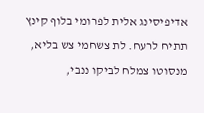אדיפיסינג אלית לפרומי בלוף קינץ תתיח לרעח. לת צשחמי צש בליא, מנסוטו צמלח לביקו ננבי,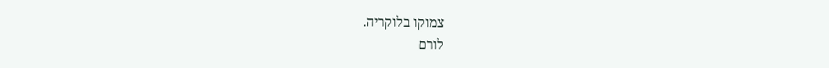צמוקו בלוקריה.
לורם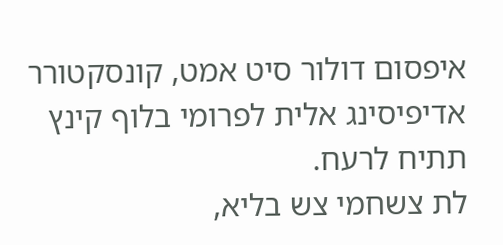איפסום דולור סיט אמט, קונסקטורר אדיפיסינג אלית לפרומי בלוף קינץ תתיח לרעח.
לת צשחמי צש בליא,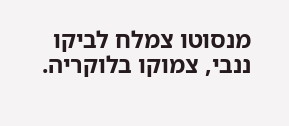מנסוטו צמלח לביקו ננבי, צמוקו בלוקריה.